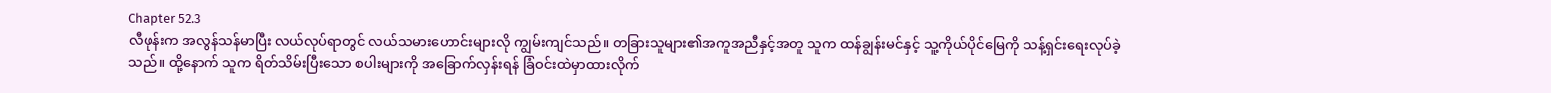Chapter 52.3
လီဖုန်းက အလွန်သန်မာပြီး လယ်လုပ်ရာတွင် လယ်သမားဟောင်းများလို ကျွမ်းကျင်သည်။ တခြားသူများ၏အကူအညီနှင့်အတူ သူက ထန်ချွန်းမင်နှင့် သူ့ကိုယ်ပိုင်မြေကို သန့်ရှင်းရေးလုပ်ခဲ့သည်။ ထို့နောက် သူက ရိတ်သိမ်းပြီးသော စပါးများကို အခြောက်လှန်းရန် ခြံဝင်းထဲမှာထားလိုက်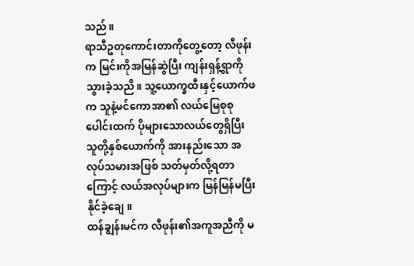သည်။
ရာသီဥတုကောင်းတာကိုတွေ့တော့ လီဖုန်းက မြင်းကိုအမြန်ဆွဲပြီး ကျန်းရှန့်ရွာကိုသွားခဲ့သညိ။ သူ့ယောက္ခထီးနှင့်ယောက်ဖက သူနဲ့မင်ကောအာ၏ လယ်မြေစုစုပေါင်းထက် ပိုများသောလယ်တွေရှိပြီး သူတို့နှစ်ယောက်ကို အားနည်းသော အလုပ်သမားအဖြစ် သတ်မှတ်လို့ရတာကြောင့် လယ်အလုပ်များက မြန်မြန်မပြီးနိုင်ခဲ့ချေ။
ထန်ချွန်းမင်က လီဖုန်း၏အကူအညီကို မ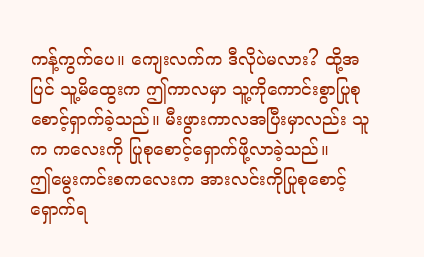ကန့်ကွက်ပေ။ ကျေးလက်က ဒီလိုပဲမလား? ထို့အပြင် သူ့မိထွေးက ဤကာလမှာ သူ့ကိုကောင်းစွာပြုစုစောင့်ရှာက်ခဲ့သည်။ မီးဖွားကာလအပြီးမှာလည်း သူက ကလေးကို ပြုစုစောင့်ရှောက်ဖို့လာခဲ့သည်။
ဤမွေးကင်းစကလေးက အားလင်းကိုပြုစုစောင့်ရှောက်ရ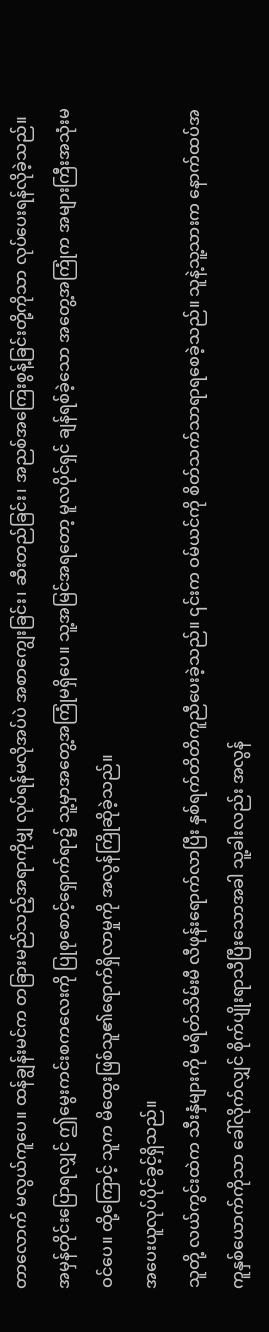တာလောက် မလွယ်ကူပေ။ ထန်ချွန်းမင်က တခြားမည်သည့်အရာကိုမျှ လုပ်ရန်မလိုအပ်ပဲ အစာကျွေးခြင်း၊ ဆီးတည်ခြင်း၊ အညစ်အကြေးစွန့်ခြင်းတို့ကိုသာ လုပ်ပေးရန်လိုခဲ့သည်။ အမှန်တိုင်းပြောရလျှင် ဤမွေးကင်းစကလေးကို ပြုစုစောင့်ရှောက်ရာ၌ သူ့မှာအတွေ့အကြုံမရှိပေ။ သူ့အမြင်အရတော့ မူလပိုင်ရှင် ချန်ရစ်ခဲ့သော အတွေ့အကြုံက အများကြီးအသုံးမဝင်ပေ။ ထို့ကြောင့် သူက မိထွေးဖြစ်သူ၏ရောက်ရှိလာမှုကို အလွန်ကြိုဆိုခဲ့သည်။
အပေးယူလုပ်ပိုင်ခွင့်ရှိသည်။
သူတို့ လယ်ကွင်းထဲက သီးနှံများကို မရိတ်သိမ်းမီ လီဖုန်းရောက်လာပြီး နှစ်ရက်တိတိကူညီပေးခဲ့သည်။ ၎င်းက ဝမ်ယင်ကို စိတ်သက်သာရာရစေခဲ့သည်။ သူနဲ့သူ့သားက နောက်ထပ်အကူနှစ်ယောက်ကိုသာ ခေါ်လိုက်လျှင် စိုက်ပျိုးရာသီပြီးသောအခါ သူ့ခါးလည်း အလွန်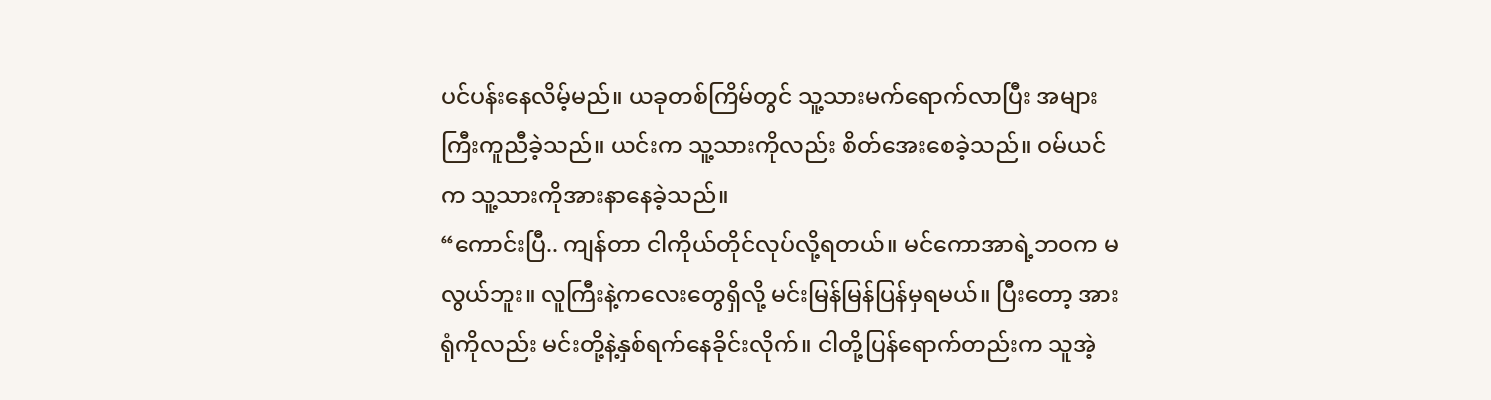ပင်ပန်းနေလိမ့်မည်။ ယခုတစ်ကြိမ်တွင် သူ့သားမက်ရောက်လာပြီး အများကြီးကူညီခဲ့သည်။ ယင်းက သူ့သားကိုလည်း စိတ်အေးစေခဲ့သည်။ ဝမ်ယင်က သူ့သားကိုအားနာနေခဲ့သည်။
“ကောင်းပြီ.. ကျန်တာ ငါကိုယ်တိုင်လုပ်လို့ရတယ်။ မင်ကောအာရဲ့ဘဝက မလွယ်ဘူး။ လူကြီးနဲ့ကလေးတွေရှိလို့ မင်းမြန်မြန်ပြန်မှရမယ်။ ပြီးတော့ အားရုံကိုလည်း မင်းတို့နဲ့နှစ်ရက်နေခိုင်းလိုက်။ ငါတို့ပြန်ရောက်တည်းက သူအဲ့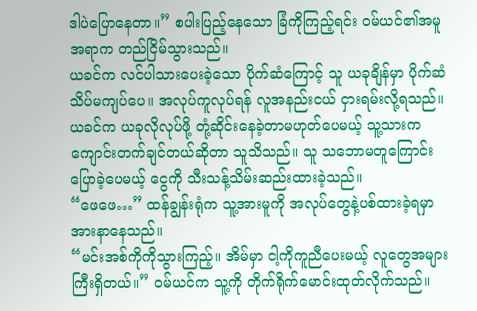ဒါပဲပြောနေတာ။” စပါးပြည့်နေသော ခြံကိုကြည့်ရင်း ဝမ်ယင်၏အမူအရာက တည်ငြိမ်သွားသည်။
ယခင်က လင်ပါသားပေးခဲ့သော ပိုက်ဆံကြောင့် သူ ယခုချိန်မှာ ပိုက်ဆံသိပ်မကျပ်ပေ။ အလုပ်ကူလုပ်ရန် လူအနည်းငယ် ငှားရမ်းလို့ရသည်။ ယခင်က ယခုလိုလုပ်ဖို့ တုံ့ဆိုင်းနေခဲ့တာမဟုတ်ပေမယ့် သူ့သားက ကျောင်းတက်ချင်တယ်ဆိုတာ သူသိသည်။ သူ သဘောမတူကြောင်းပြောခဲ့ပေမယ့် ငွေကို သီးသန့်သိမ်းဆည်းထားခဲ့သည်။
“ဖေဖေ…” ထန်ချွန်းရုံက သူ့အားမူကို အလုပ်တွေနဲ့ပစ်ထားခဲ့ရမှာ အားနာနေသည်။
“မင်းအစ်ကိုကိုသွားကြည့်။ အိမ်မှာ ငါ့ကိုကူညီပေးမယ့် လူတွေအများကြီးရှိတယ်။” ဝမ်ယင်က သူ့ကို တိုက်ရိုက်မောင်းထုတ်လိုက်သည်။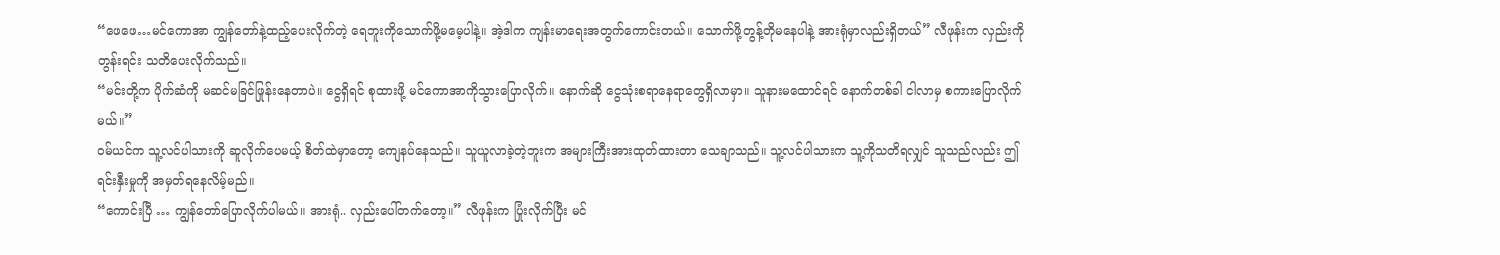“ဖေဖေ…မင်ကောအာ ကျွန်တော်နဲ့ထည့်ပေးလိုက်တဲ့ ရေဘူးကိုသောက်ဖို့မမေ့ပါနဲ့။ အဲ့ဒါက ကျန်းမာရေးအတွက်ကောင်းတယ်။ သောက်ဖို့တွန့်တိုမနေပါနဲ့ အားရုံမှာလည်းရှိတယ်” လီဖုန်းက လှည်းကိုတွန်းရင်း သတိပေးလိုက်သည်။
“မင်းတို့က ပိုက်ဆံကို မဆင်မခြင်ဖြုန်းနေတာပဲ။ ငွေရှိရင် စုထားဖို့ မင်ကောအာကိုသွားပြောလိုက်။ နောက်ဆို ငွေသုံးစရာနေရာတွေရှိလာမှာ။ သူနားမထောင်ရင် နောက်တစ်ခါ ငါလာမှ စကားပြောလိုက်မယ်။”
ဝမ်ယင်က သူ့လင်ပါသားကို ဆူလိုက်ပေမယ့် စိတ်ထဲမှာတော့ ကျေနပ်နေသည်။ သူယူလာခဲ့တဲ့ဘူးက အများကြီးအားထုတ်ထားတာ သေချာသည်။ သူ့လင်ပါသားက သူ့ကိုသတိရလျှင် သူသည်လည်း ဤရင်းနှီးမှုကို အမှတ်ရနေလိမ့်မည်။
“ကောင်းပြီ … ကျွန်တော်ပြောလိုက်ပါမယ်။ အားရုံ.. လှည်းပေါ်တက်တော့။” လီဖုန်းက ပြုံးလိုက်ပြီး မင်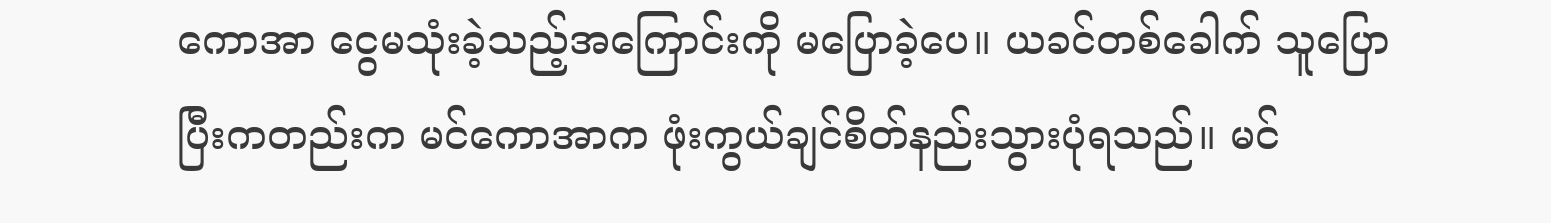ကောအာ ငွေမသုံးခဲ့သည့်အကြောင်းကို မပြောခဲ့ပေ။ ယခင်တစ်ခေါက် သူပြောပြီးကတည်းက မင်ကောအာက ဖုံးကွယ်ချင်စိတ်နည်းသွားပုံရသည်။ မင်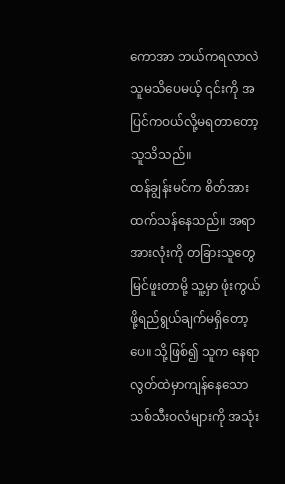ကောအာ ဘယ်ကရလာလဲ သူမသိပေမယ့် ၎င်းကို အပြင်ကဝယ်လို့မရတာတော့ သူသိသည်။
ထန်ချွန်းမင်က စိတ်အားထက်သန်နေသည်။ အရာအားလုံးကို တခြားသူတွေမြင်ဖူးတာမို့ သူ့မှာ ဖုံးကွယ်ဖို့ရည်ရွယ်ချက်မရှိတော့ပေ။ သို့ဖြစ်၍ သူက နေရာလွတ်ထဲမှာကျန်နေသော သစ်သီးဝလံများကို အသုံး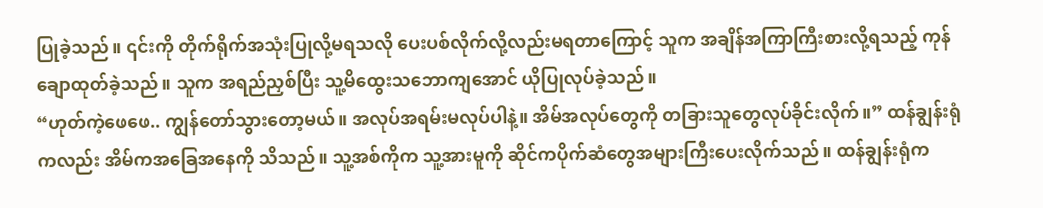ပြုခဲ့သည်။ ၎င်းကို တိုက်ရိုက်အသုံးပြုလို့မရသလို ပေးပစ်လိုက်လို့လည်းမရတာကြောင့် သူက အချိန်အကြာကြီးစားလို့ရသည့် ကုန်ချောထုတ်ခဲ့သည်။ သူက အရည်ညှစ်ပြီး သူ့မိထွေးသဘောကျအောင် ယိုပြုလုပ်ခဲ့သည်။
“ဟုတ်ကဲ့ဖေဖေ.. ကျွန်တော်သွားတော့မယ်။ အလုပ်အရမ်းမလုပ်ပါနဲ့။ အိမ်အလုပ်တွေကို တခြားသူတွေလုပ်ခိုင်းလိုက်။” ထန်ချွန်းရုံကလည်း အိမ်ကအခြေအနေကို သိသည်။ သူ့အစ်ကိုက သူ့အားမူကို ဆိုင်ကပိုက်ဆံတွေအများကြီးပေးလိုက်သည်။ ထန်ချွန်းရုံက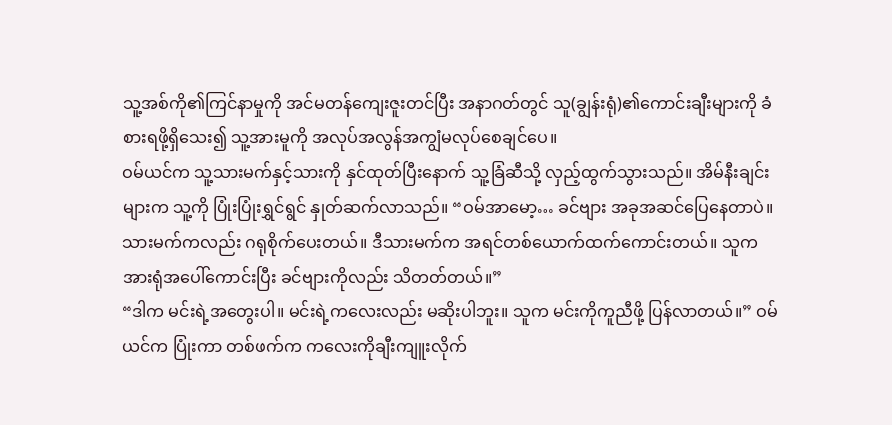သူ့အစ်ကို၏ကြင်နာမှုကို အင်မတန်ကျေးဇူးတင်ပြီး အနာဂတ်တွင် သူ(ချွန်းရုံ)၏ကောင်းချီးများကို ခံစားရဖို့ရှိသေး၍ သူ့အားမူကို အလုပ်အလွန်အကျွံမလုပ်စေချင်ပေ။
ဝမ်ယင်က သူ့သားမက်နှင့်သားကို နှင်ထုတ်ပြီးနောက် သူ့ခြံဆီသို့ လှည့်ထွက်သွားသည်။ အိမ်နီးချင်းများက သူ့ကို ပြုံးပြုံးရွှင်ရွင် နှုတ်ဆက်လာသည်။ “ဝမ်အာမော့… ခင်ဗျား အခုအဆင်ပြေနေတာပဲ။ သားမက်ကလည်း ဂရုစိုက်ပေးတယ်။ ဒီသားမက်က အရင်တစ်ယောက်ထက်ကောင်းတယ်။ သူက အားရုံအပေါ်ကောင်းပြီး ခင်ဗျားကိုလည်း သိတတ်တယ်။”
“ဒါက မင်းရဲ့အတွေးပါ။ မင်းရဲ့ကလေးလည်း မဆိုးပါဘူး။ သူက မင်းကိုကူညီဖို့ ပြန်လာတယ်။” ဝမ်ယင်က ပြုံးကာ တစ်ဖက်က ကလေးကိုချီးကျူးလိုက်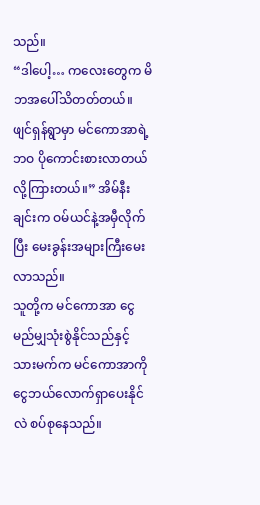သည်။
“ဒါပေါ့… ကလေးတွေက မိဘအပေါ်သိတတ်တယ်။ ဖျင်ရှန်ရွာမှာ မင်ကောအာရဲ့ဘဝ ပိုကောင်းစားလာတယ်လို့ကြားတယ်။” အိမ်နီးချင်းက ဝမ်ယင်နဲ့အမှီလိုက်ပြီး မေးခွန်းအများကြီးမေးလာသည်။
သူတို့က မင်ကောအာ ငွေမည်မျှသုံးစွဲနိုင်သည်နှင့် သားမက်က မင်ကောအာကို ငွေဘယ်လောက်ရှာပေးနိုင်လဲ စပ်စုနေသည်။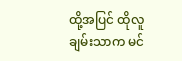ထို့အပြင် ထိုလူချမ်းသာက မင်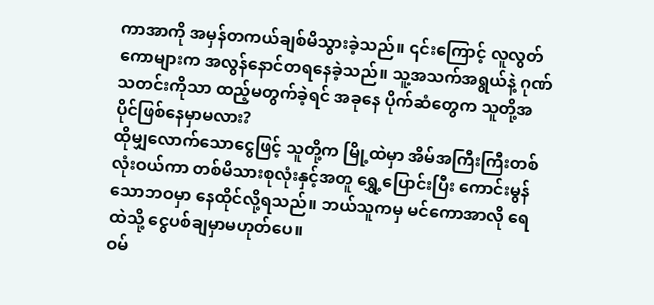ကာအာကို အမှန်တကယ်ချစ်မိသွားခဲ့သည်။ ၎င်းကြောင့် လူလွတ်ကောများက အလွန်နောင်တရနေခဲ့သည်။ သူ့အသက်အရွယ်နဲ့ ဂုဏ်သတင်းကိုသာ ထည့်မတွက်ခဲ့ရင် အခုနေ ပိုက်ဆံတွေက သူတို့အပိုင်ဖြစ်နေမှာမလား?
ထိုမျှလောက်သောငွေဖြင့် သူတို့က မြို့ထဲမှာ အိမ်အကြီးကြီးတစ်လုံးဝယ်ကာ တစ်မိသားစုလုံးနှင့်အတူ ရွှေ့ပြောင်းပြီး ကောင်းမွန်သောဘဝမှာ နေထိုင်လို့ရသည်။ ဘယ်သူကမှ မင်ကောအာလို ရေထဲသို့ ငွေပစ်ချမှာမဟုတ်ပေ။
ဝမ်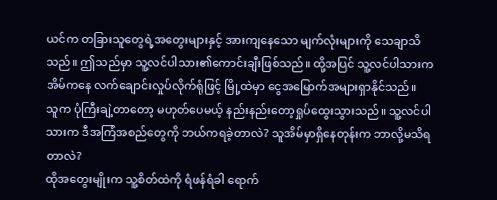ယင်က တခြားသူတွေရဲ့အတွေးများနှင့် အားကျနေသော မျက်လုံးများကို သေချာသိသည်။ ဤသည်မှာ သူ့လင်ပါသား၏ကောင်းချီးဖြစ်သည်။ ထို့အပြင် သူ့လင်ပါသားက အိမ်ကနေ လက်ချောင်းလှုပ်လိုက်ရုံဖြင့် မြို့ထဲမှာ ငွေအမြောက်အများရှာနိုင်သည်။
သူက ပုံကြီးချဲ့တာတော့ မဟုတ်ပေမယ့် နည်းနည်းတော့ရှုပ်ထွေးသွားသည်။ သူ့လင်ပါသားက ဒီအကြံအစည်တွေကို ဘယ်ကရခဲ့တာလဲ? သူအိမ်မှာရှိနေတုန်းက ဘာလို့မသိရတာလဲ?
ထိုအတွေးမျိုးက သူ့စိတ်ထဲကို ရံဖန်ရံခါ ရောက်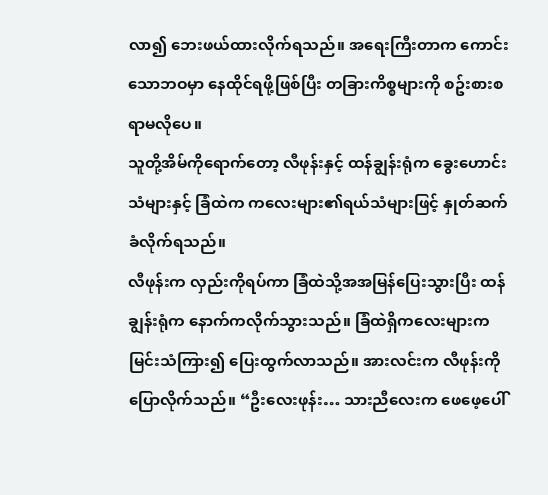လာ၍ ဘေးဖယ်ထားလိုက်ရသည်။ အရေးကြီးတာက ကောင်းသောဘဝမှာ နေထိုင်ရဖို့ဖြစ်ပြီး တခြားကိစ္စများကို စဥ်းစားစရာမလိုပေ။
သူတို့အိမ်ကိုရောက်တော့ လီဖုန်းနှင့် ထန်ချွန်းရုံက ခွေးဟောင်းသံများနှင့် ခြံထဲက ကလေးများ၏ရယ်သံများဖြင့် နှုတ်ဆက်ခံလိုက်ရသည်။
လီဖုန်းက လှည်းကိုရပ်ကာ ခြံထဲသို့အအမြန်ပြေးသွားပြီး ထန်ချွန်းရုံက နောက်ကလိုက်သွားသည်။ ခြံထဲရှိကလေးများက မြင်းသံကြား၍ ပြေးထွက်လာသည်။ အားလင်းက လီဖုန်းကိုပြောလိုက်သည်။ “ဦးလေးဖုန်း… သားညီလေးက ဖေဖေ့ပေါ်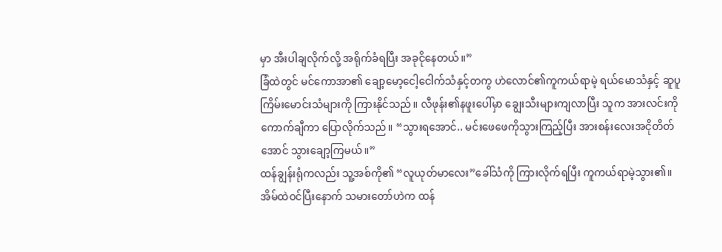မှာ အီးပါချလိုက်လို့ အရိုက်ခံရပြီး အခုငိုနေတယ်။”
ခြံထဲတွင် မင်ကောအာ၏ ချော့မော့ငေါ့ငေါက်သံနှင့်တကွ ဟဲလောင်၏ကူကယ်ရာမဲ့ ရယ်မောသံနှင့် ဆူပူကြိမ်းမောင်းသံများကို ကြားနိုင်သည်။ လီဖုန်း၏နဖူးပေါ်မှာ ချွေးသီးများကျလာပြီး သူက အားလင်းကိုကောက်ချီကာ ပြောလိုက်သည်။ “သွားရအောင်.. မင်းဖေဖေကိုသွားကြည့်ပြီး အားစန်းလေးအငိုတိတ်အောင် သွားချော့ကြမယ်။”
ထန်ချွန်းရုံကလည်း သူ့အစ်ကို၏ “လူယုတ်မာလေး”ခေါ်သံကို ကြားလိုက်ရပြီး ကူကယ်ရာမဲ့သွား၏။
အိမ်ထဲဝင်ပြီးနောက် သမားတော်ဟဲက ထန်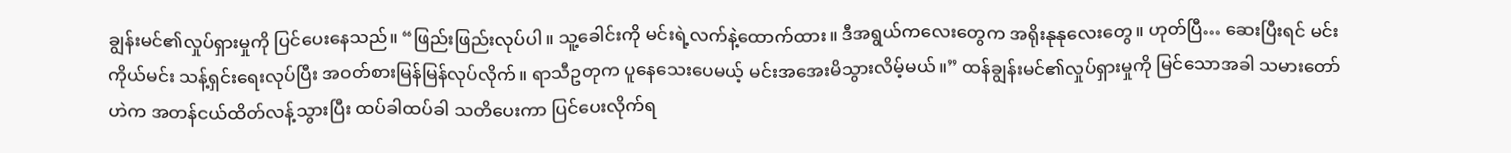ချွန်းမင်၏လှုပ်ရှားမှုကို ပြင်ပေးနေသည်။ “ဖြည်းဖြည်းလုပ်ပါ။ သူ့ခေါင်းကို မင်းရဲ့လက်နဲ့ထောက်ထား။ ဒီအရွယ်ကလေးတွေက အရိုးနုနုလေးတွေ။ ဟုတ်ပြီ… ဆေးပြီးရင် မင်းကိုယ်မင်း သန့်ရှင်းရေးလုပ်ပြီး အဝတ်စားမြန်မြန်လုပ်လိုက်။ ရာသီဥတုက ပူနေသေးပေမယ့် မင်းအအေးမိသွားလိမ့်မယ်။” ထန်ချွန်းမင်၏လှုပ်ရှားမှုကို မြင်သောအခါ သမားတော်ဟဲက အတန်ငယ်ထိတ်လန့်သွားပြီး ထပ်ခါထပ်ခါ သတိပေးကာ ပြင်ပေးလိုက်ရ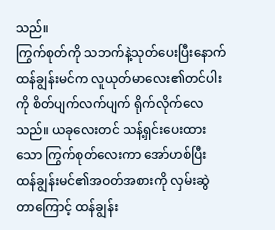သည်။
ကြွက်စုတ်ကို သဘက်နဲ့သုတ်ပေးပြီးနောက် ထန်ချွန်းမင်က လူယုတ်မာလေး၏တင်ပါးကို စိတ်ပျက်လက်ပျက် ရိုက်လိုက်လေသည်။ ယခုလေးတင် သန့်ရှင်းပေးထားသော ကြွက်စုတ်လေးကာ အော်ဟစ်ပြီး ထန်ချွန်းမင်၏အဝတ်အစားကို လှမ်းဆွဲတာကြောင့် ထန်ချွန်း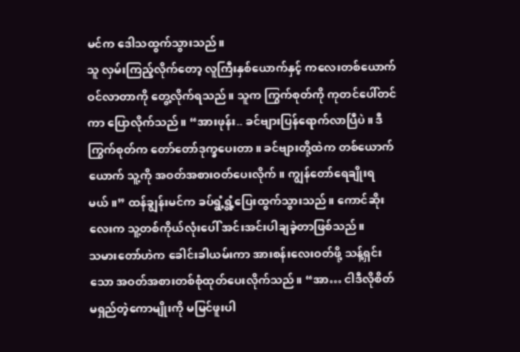မင်က ဒေါသထွက်သွားသည်။
သူ လှမ်းကြည့်လိုက်တော့ လူကြီးနှစ်ယောက်နှင့် ကလေးတစ်ယောက်ဝင်လာတာကို တွေ့လိုက်ရသည်။ သူက ကြွက်စုတ်ကို ကုတင်ပေါ်တင်ကာ ပြောလိုက်သည်။ “အားဖုန်း.. ခင်ဗျားပြန်ရောက်လာပြီပဲ။ ဒီကြွက်စုတ်က တော်တော်ဒုက္ခပေးတာ။ ခင်ဗျားတို့ထဲက တစ်ယောက်ယောက် သူ့ကို အဝတ်အစားဝတ်ပေးလိုက်။ ကျွန်တော်ရေချိုးရမယ်။” ထန်ချွန်းမင်က ခပ်ရွံ့ရွံ့ပြေးထွက်သွားသည်။ ကောင်ဆိုးလေးက သူ့တစ်ကိုယ်လုံးပေါ် အင်းအင်းပါချခဲ့တာဖြစ်သည်။
သမားတော်ဟဲက ခေါင်းခါယမ်းကာ အားစန်းလေးဝတ်ဖို့ သန့်ရှင်းသော အဝတ်အစားတစ်စုံထုတ်ပေးလိုက်သည်။ “အာ… ငါဒီလိုစိတ်မရှည်တဲ့ကောမျိုးကို မမြင်ဖူးပါ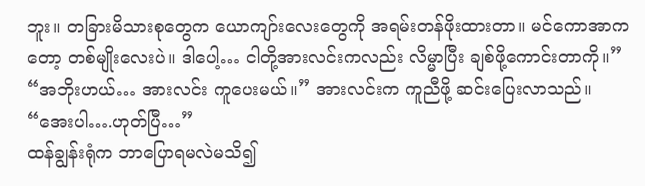ဘူး။ တခြားမိသားစုတွေက ယောကျာ်းလေးတွေကို အရမ်းတန်ဖိုးထားတာ။ မင်ကောအာကတော့ တစ်မျိုးလေးပဲ။ ဒါပေါ့… ငါတို့အားလင်းကလည်း လိမ္မာပြီး ချစ်ဖို့ကောင်းတာကို။”
“အဘိုးဟယ်… အားလင်း ကူပေးမယ်။” အားလင်းက ကူညီဖို့ ဆင်းပြေးလာသည်။
“အေးပါ….ဟုတ်ပြီ…”
ထန်ချွန်းရုံက ဘာပြောရမလဲမသိ၍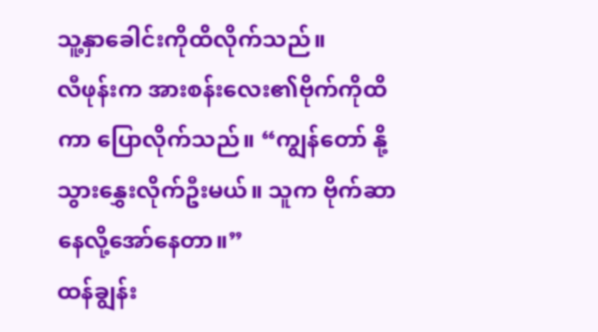သူ့နှာခေါင်းကိုထိလိုက်သည်။
လီဖုန်းက အားစန်းလေး၏ဗိုက်ကိုထိကာ ပြောလိုက်သည်။ “ကျွန်တော် နို့သွားနွှေးလိုက်ဦးမယ်။ သူက ဗိုက်ဆာနေလို့အော်နေတာ။”
ထန်ချွန်း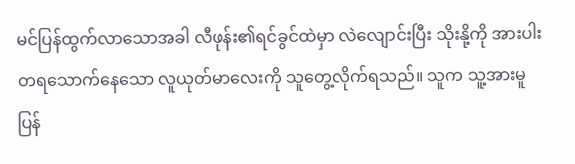မင်ပြန်ထွက်လာသောအခါ လီဖုန်း၏ရင်ခွင်ထဲမှာ လဲလျောင်းပြီး သိုးနို့ကို အားပါးတရသောက်နေသော လူယုတ်မာလေးကို သူတွေ့လိုက်ရသည်။ သူက သူ့အားမူပြန်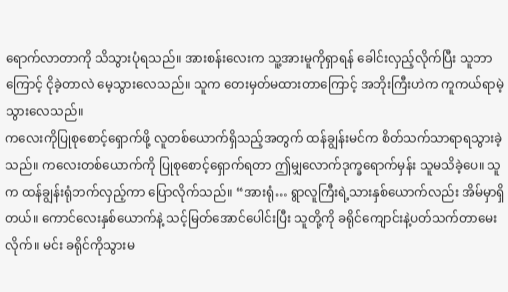ရောက်လာတာကို သိသွားပုံရသည်။ အားစန်းလေးက သူ့အားမူကိုရှာရန် ခေါင်းလှည့်လိုက်ပြီး သူဘာကြောင့် ငိုခဲ့တာလဲ မေ့သွားလေသည်။ သူက တေးမှတ်မထားတာကြောင့် အဘိုးကြီးဟဲက ကူကယ်ရာမဲ့သွားလေသည်။
ကလေးကိုပြုစုစောင့်ရှောက်ဖို့ လူတစ်ယောက်ရှိသည့်အတွက် ထန်ချွန်းမင်က စိတ်သက်သာရာရသွားခဲ့သည်။ ကလေးတစ်ယောက်ကို ပြုစုစောင့်ရှောက်ရတာ ဤမျှလောက်ဒုက္ခရောက်မှန်း သူမသိခဲ့ပေ။ သူက ထန်ချွန်းရုံဘက်လှည့်ကာ ပြောလိုက်သည်။ “အားရုံ… ရွာလူကြီးရဲ့သားနှစ်ယောက်လည်း အိမ်မှာရှိတယ်။ ကောင်လေးနှစ်ယောက်နဲ့ သင့်မြတ်အောင်ပေါင်းပြီး သူတို့ကို ခရိုင်ကျောင်းနဲ့ပတ်သက်တာမေးလိုက်။ မင်း ခရိုင်ကိုသွားမ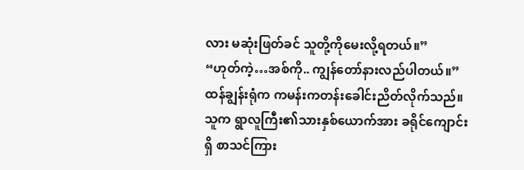လား မဆုံးဖြတ်ခင် သူတို့ကိုမေးလို့ရတယ်။”
“ဟုတ်ကဲ့…အစ်ကို.. ကျွန်တော်နားလည်ပါတယ်။” ထန်ချွန်းရုံက ကမန်းကတန်းခေါင်းညိတ်လိုက်သည်။ သူက ရွာလူကြီး၏သားနှစ်ယောက်အား ခရိုင်ကျောင်းရှိ စာသင်ကြား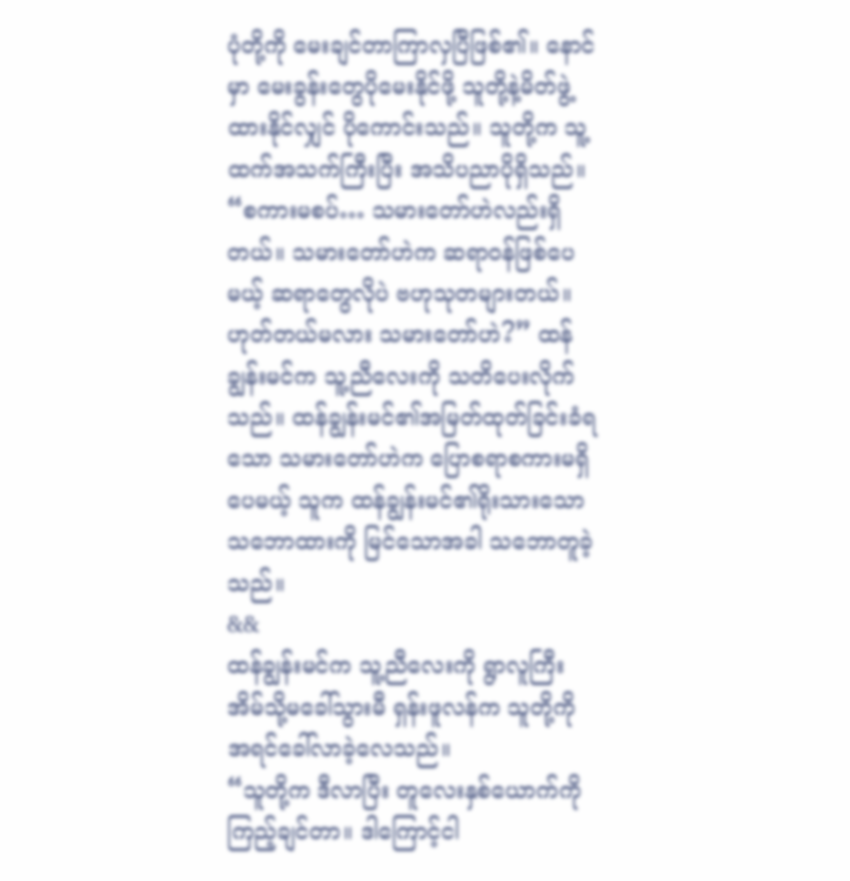ပုံတို့ကို မေးချင်တာကြာလှပြီဖြစ်၏။ နောင်မှာ မေးခွန်းတွေပိုမေးနိုင်ဖို့ သူတို့နဲ့မိတ်ဖွဲ့ထားနိုင်လျှင် ပိုကောင်းသည်။ သူတို့က သူ့ထက်အသက်ကြီးပြီး အသိပညာပိုရှိသည်။
“စကားမစပ်… သမားတော်ဟဲလည်းရှိတယ်။ သမားတော်ဟဲက ဆရာဝန်ဖြစ်ပေမယ့် ဆရာတွေလိုပဲ ဗဟုသုတများတယ်။ ဟုတ်တယ်မလား သမားတော်ဟဲ?” ထန်ချွန်းမင်က သူ့ညီလေးကို သတိပေးလိုက်သည်။ ထန်ချွန်းမင်၏အမြတ်ထုတ်ခြင်းခံရသော သမားတော်ဟဲက ပြောစရာစကားမရှိပေမယ့် သူက ထန်ချွန်းမင်၏ရိုးသားသော သဘောထားကို မြင်သောအခါ သဘောတူခဲ့သည်။
&&
ထန်ချွန်းမင်က သူ့ညီလေးကို ရွာလူကြီးအိမ်သို့မခေါ်သွားမီ ရှန်းဖူလန်က သူတို့ကို အရင်ခေါ်လာခဲ့လေသည်။
“သူတို့က ဒီလာပြီး တူလေးနှစ်ယောက်ကိုကြည့်ချင်တာ။ ဒါကြောင့်ငါ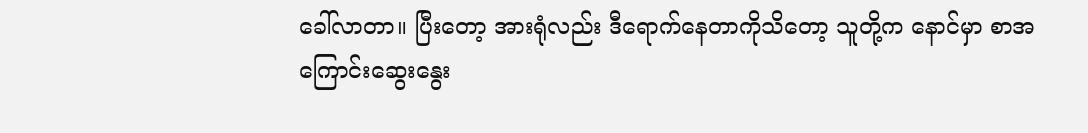ခေါ်လာတာ။ ပြီးတော့ အားရုံလည်း ဒီရောက်နေတာကိုသိတော့ သူတို့က နောင်မှာ စာအကြောင်းဆွေးနွေး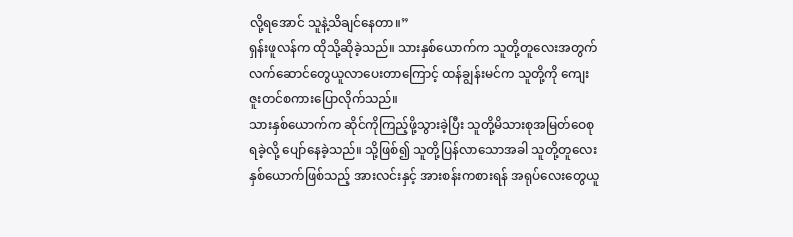လို့ရအောင် သူနဲ့သိချင်နေတာ။”
ရှန်းဖူလန်က ထိုသို့ဆိုခဲ့သည်။ သားနှစ်ယောက်က သူတို့တူလေးအတွက် လက်ဆောင်တွေယူလာပေးတာကြောင့် ထန်ချွန်းမင်က သူတို့ကို ကျေးဇူးတင်စကားပြောလိုက်သည်။
သားနှစ်ယောက်က ဆိုင်ကိုကြည့်ဖို့သွားခဲ့ပြီး သူတို့မိသားစုအမြတ်ဝေစုရခဲ့လို့ ပျော်နေခဲ့သည်။ သို့ဖြစ်၍ သူတို့ပြန်လာသောအခါ သူတို့တူလေးနှစ်ယောက်ဖြစ်သည့် အားလင်းနှင့် အားစန်းကစားရန် အရုပ်လေးတွေယူ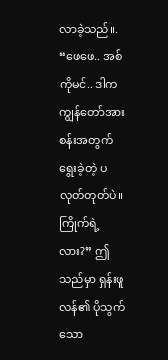လာခဲ့သည်။.
“ဖေဖေ.. အစ်ကိုမင်.. ဒါက ကျွန်တော်အားစန်းအတွက် ရွေးခဲ့တဲ့ ပလုတ်တုတ်ပဲ။ ကြိုက်ရဲ့လား?” ဤသည်မှာ ရှန်းဖူလန်၏ ပိုသွက်သော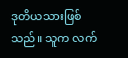ဒုတိယသားဖြစ်သည်။ သူက လက်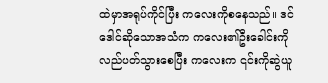ထဲမှာအရုပ်ကိုင်ပြီး ကလေးကိုစနေသည်။ ဒင်ဒေါင်ဆိုသောအသံက ကလေး၏ဦးခေါင်းကို လည်ပတ်သွားစေပြီး ကလေးက ၎င်းကိုဆွဲယူ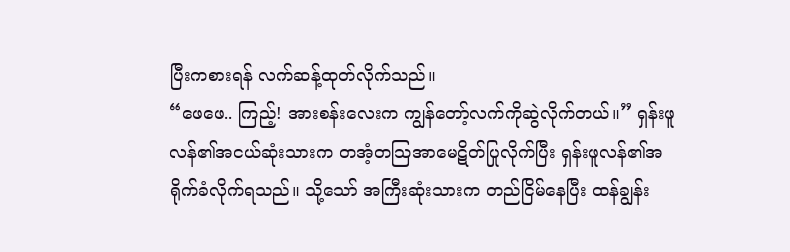ပြီးကစားရန် လက်ဆန့်ထုတ်လိုက်သည်။
“ဖေဖေ.. ကြည့်! အားစန်းလေးက ကျွန်တော့်လက်ကိုဆွဲလိုက်တယ်။” ရှန်းဖူလန်၏အငယ်ဆုံးသားက တအံ့တသြအာမေဋိတ်ပြုလိုက်ပြီး ရှန်းဖူလန်၏အရိုက်ခံလိုက်ရသည်။ သို့သော် အကြီးဆုံးသားက တည်ငြိမ်နေပြီး ထန်ချွန်း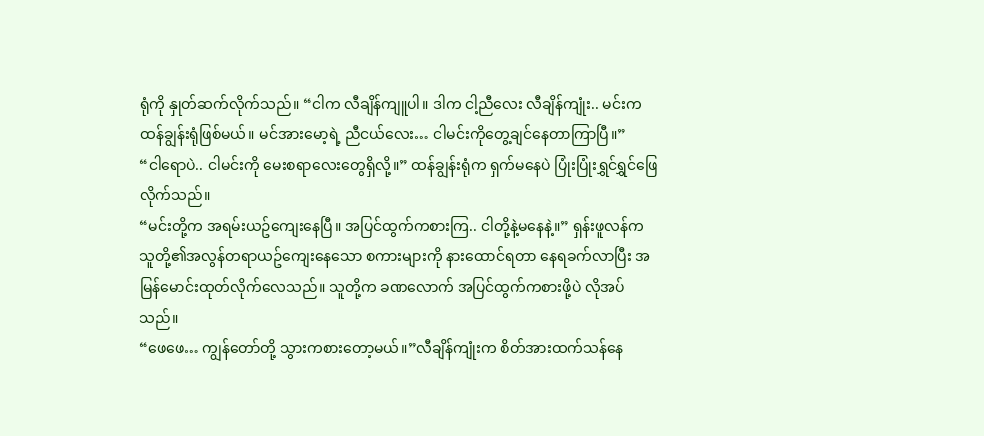ရုံကို နှုတ်ဆက်လိုက်သည်။ “ငါက လီချိန်ကျူပါ။ ဒါက ငါ့ညီလေး လီချိန်ကျုံး.. မင်းက ထန်ချွန်းရုံဖြစ်မယ်။ မင်အားမော့ရဲ့ ညီငယ်လေး… ငါမင်းကိုတွေ့ချင်နေတာကြာပြီ။”
“ငါရောပဲ.. ငါမင်းကို မေးစရာလေးတွေရှိလို့။” ထန်ချွန်းရုံက ရှက်မနေပဲ ပြုံးပြုံးရွှင်ရွှင်ဖြေလိုက်သည်။
“မင်းတို့က အရမ်းယဥ်ကျေးနေပြီ။ အပြင်ထွက်ကစားကြ.. ငါတို့နဲ့မနေနဲ့။” ရှန်းဖူလန်က သူတို့၏အလွန်တရာယဥ်ကျေးနေသော စကားများကို နားထောင်ရတာ နေရခက်လာပြီး အမြန်မောင်းထုတ်လိုက်လေသည်။ သူတို့က ခဏလောက် အပြင်ထွက်ကစားဖို့ပဲ လိုအပ်သည်။
“ဖေဖေ… ကျွန်တော်တို့ သွားကစားတော့မယ်။”လီချိန်ကျုံးက စိတ်အားထက်သန်နေ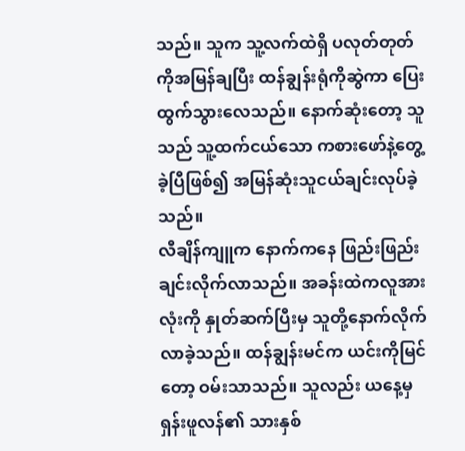သည်။ သူက သူ့လက်ထဲရှိ ပလုတ်တုတ်ကိုအမြန်ချပြီး ထန်ချွန်းရုံကိုဆွဲကာ ပြေးထွက်သွားလေသည်။ နောက်ဆုံးတော့ သူသည် သူ့ထက်ငယ်သော ကစားဖော်နဲ့တွေ့ခဲ့ပြီဖြစ်၍ အမြန်ဆုံးသူငယ်ချင်းလုပ်ခဲ့သည်။
လီချိန်ကျူက နောက်ကနေ ဖြည်းဖြည်းချင်းလိုက်လာသည်။ အခန်းထဲကလူအားလုံးကို နှုတ်ဆက်ပြီးမှ သူတို့နောက်လိုက်လာခဲ့သည်။ ထန်ချွန်းမင်က ယင်းကိုမြင်တော့ ဝမ်းသာသည်။ သူလည်း ယနေ့မှ ရှန်းဖူလန်၏ သားနှစ်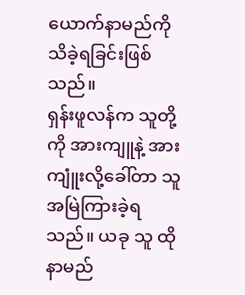ယောက်နာမည်ကို သိခဲ့ရခြင်းဖြစ်သည်။
ရှန်းဖူလန်က သူတို့ကို အားကျူနဲ့ အားကျူံးလို့ခေါ်တာ သူအမြဲကြားခဲ့ရသည်။ ယခု သူ ထိုနာမည်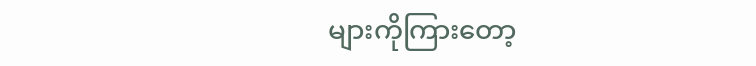များကိုကြားတော့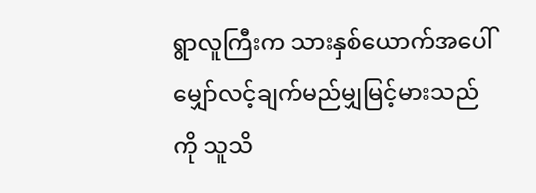ရွာလူကြီးက သားနှစ်ယောက်အပေါ် မျှော်လင့်ချက်မည်မျှမြင့်မားသည်ကို သူသိ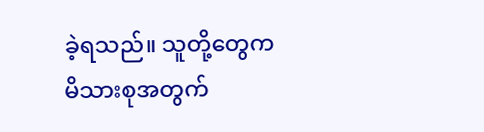ခဲ့ရသည်။ သူတို့တွေက မိသားစုအတွက်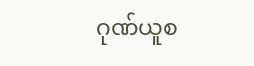ဂုဏ်ယူစ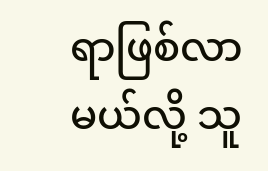ရာဖြစ်လာမယ်လို့ သူ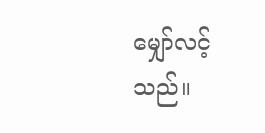မျှော်လင့်သည်။